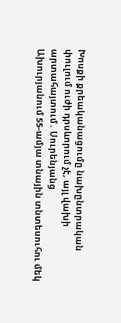Խոսքի քրեականացումը նախընտրական փուլում ուժի դրսևորում չէ, այլ վախի արտահայտում․ Սուրենյանց
Ախուրյանում 55-ամյա տնային տնտեսուհու մեկ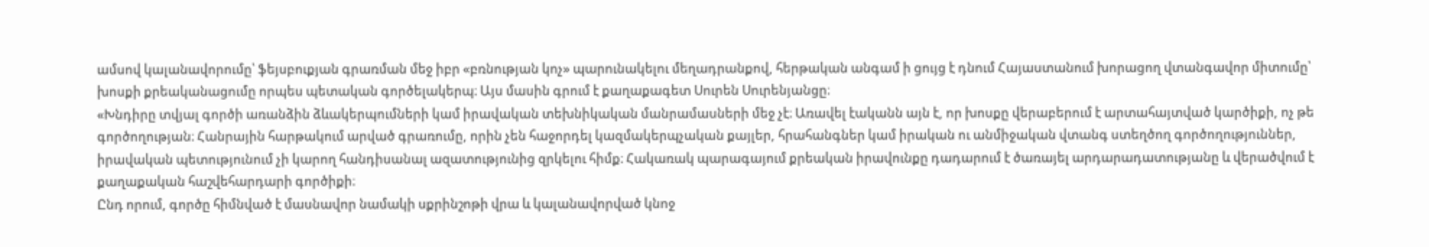ամսով կալանավորումը՝ ֆեյսբուքյան գրառման մեջ իբր «բռնության կոչ» պարունակելու մեղադրանքով, հերթական անգամ ի ցույց է դնում Հայաստանում խորացող վտանգավոր միտումը՝ խոսքի քրեականացումը որպես պետական գործելակերպ։ Այս մասին գրում է քաղաքագետ Սուրեն Սուրենյանցը։
«Խնդիրը տվյալ գործի առանձին ձևակերպումների կամ իրավական տեխնիկական մանրամասների մեջ չէ։ Առավել էականն այն է, որ խոսքը վերաբերում է արտահայտված կարծիքի, ոչ թե գործողության։ Հանրային հարթակում արված գրառումը, որին չեն հաջորդել կազմակերպչական քայլեր, հրահանգներ կամ իրական ու անմիջական վտանգ ստեղծող գործողություններ, իրավական պետությունում չի կարող հանդիսանալ ազատությունից զրկելու հիմք։ Հակառակ պարագայում քրեական իրավունքը դադարում է ծառայել արդարադատությանը և վերածվում է քաղաքական հաշվեհարդարի գործիքի։
Ընդ որում, գործը հիմնված է մասնավոր նամակի սքրինշոթի վրա և կալանավորված կնոջ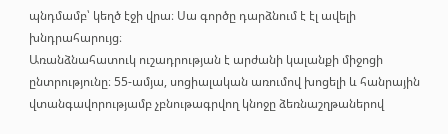պնդմամբ՝ կեղծ էջի վրա։ Սա գործը դարձնում է էլ ավելի խնդրահարույց։
Առանձնահատուկ ուշադրության է արժանի կալանքի միջոցի ընտրությունը։ 55-ամյա, սոցիալական առումով խոցելի և հանրային վտանգավորությամբ չբնութագրվող կնոջը ձեռնաշղթաներով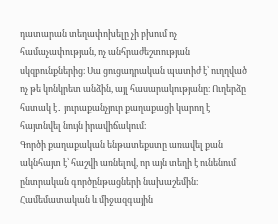դատարան տեղափոխելը չի բխում ոչ համաչափության, ոչ անհրաժեշտության սկզբունքներից։ Սա ցուցադրական պատիժ է՝ ուղղված ոչ թե կոնկրետ անձին, այլ հասարակությանը։ Ուղերձը հստակ է․ յուրաքանչյուր քաղաքացի կարող է հայտնվել նույն իրավիճակում։
Գործի քաղաքական ենթատեքստը առավել քան ակնհայտ է՝ հաշվի առնելով, որ այն տեղի է ունենում ընտրական գործընթացների նախաշեմին։ Համեմատական և միջազգային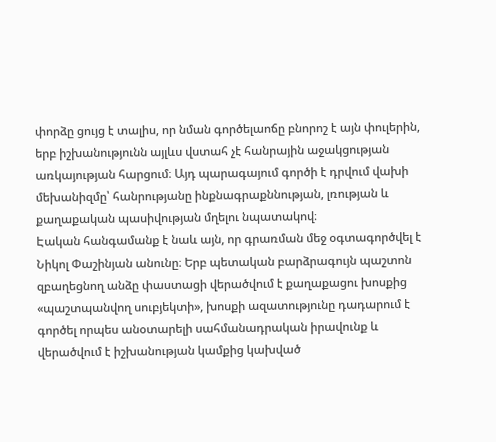փորձը ցույց է տալիս, որ նման գործելաոճը բնորոշ է այն փուլերին, երբ իշխանությունն այլևս վստահ չէ հանրային աջակցության առկայության հարցում։ Այդ պարագայում գործի է դրվում վախի մեխանիզմը՝ հանրությանը ինքնագրաքննության, լռության և քաղաքական պասիվության մղելու նպատակով։
Էական հանգամանք է նաև այն, որ գրառման մեջ օգտագործվել է Նիկոլ Փաշինյան անունը։ Երբ պետական բարձրագույն պաշտոն զբաղեցնող անձը փաստացի վերածվում է քաղաքացու խոսքից «պաշտպանվող սուբյեկտի», խոսքի ազատությունը դադարում է գործել որպես անօտարելի սահմանադրական իրավունք և վերածվում է իշխանության կամքից կախված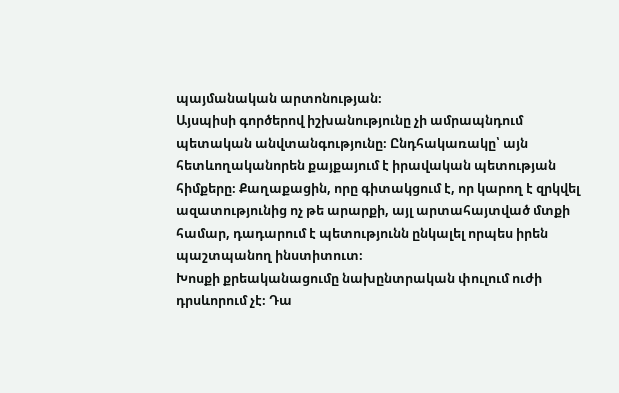պայմանական արտոնության։
Այսպիսի գործերով իշխանությունը չի ամրապնդում պետական անվտանգությունը։ Ընդհակառակը՝ այն հետևողականորեն քայքայում է իրավական պետության հիմքերը։ Քաղաքացին, որը գիտակցում է, որ կարող է զրկվել ազատությունից ոչ թե արարքի, այլ արտահայտված մտքի համար, դադարում է պետությունն ընկալել որպես իրեն պաշտպանող ինստիտուտ։
Խոսքի քրեականացումը նախընտրական փուլում ուժի դրսևորում չէ։ Դա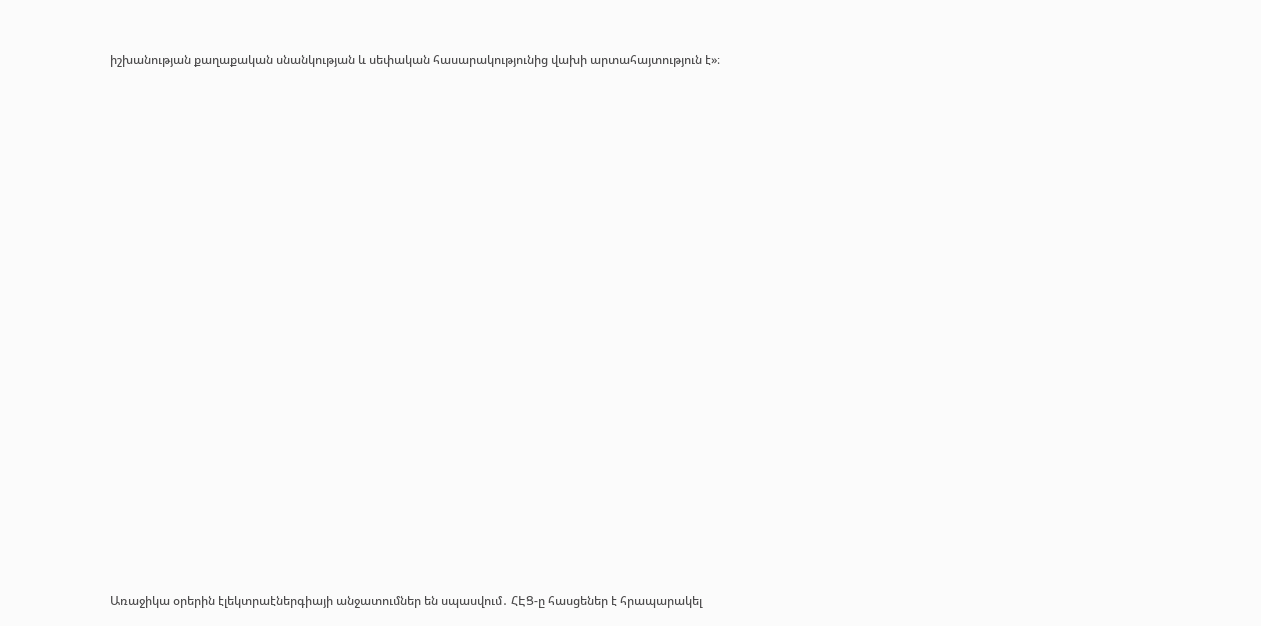իշխանության քաղաքական սնանկության և սեփական հասարակությունից վախի արտահայտություն է»։




















Առաջիկա օրերին էլեկտրաէներգիայի անջատումներ են սպասվում․ ՀԷՑ-ը հասցեներ է հրապարակել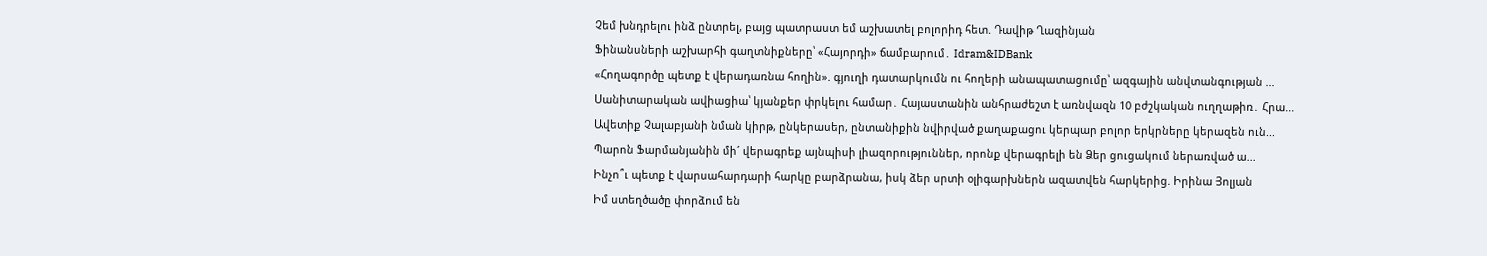Չեմ խնդրելու ինձ ընտրել, բայց պատրաստ եմ աշխատել բոլորիդ հետ. Դավիթ Ղազինյան
Ֆինանսների աշխարհի գաղտնիքները՝ «Հայորդի» ճամբարում․ Idram&IDBank
«Հողագործը պետք է վերադառնա հողին». գյուղի դատարկումն ու հողերի անապատացումը՝ ազգային անվտանգության ...
Սանիտարական ավիացիա՝ կյանքեր փրկելու համար․ Հայաստանին անհրաժեշտ է առնվազն 10 բժշկական ուղղաթիռ․ Հրա...
Ավետիք Չալաբյանի նման կիրթ, ընկերասեր, ընտանիքին նվիրված քաղաքացու կերպար բոլոր երկրները կերազեն ուն...
Պարոն Ֆարմանյանին մի´ վերագրեք այնպիսի լիազորություններ, որոնք վերագրելի են Ձեր ցուցակում ներառված ա...
Ինչո՞ւ պետք է վարսահարդարի հարկը բարձրանա, իսկ ձեր սրտի օլիգարխներն ազատվեն հարկերից. Իրինա Յոլյան
Իմ ստեղծածը փորձում են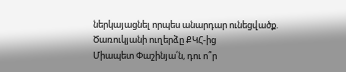ներկայացնել որպես անարդար ունեցվածք. Ծառուկյանի ուղերձը ՔԿՀ-ից
Միապետ Փաշինյա՛ն, դու ո՞ր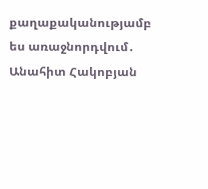քաղաքականությամբ ես առաջնորդվում․ Անահիտ Հակոբյան